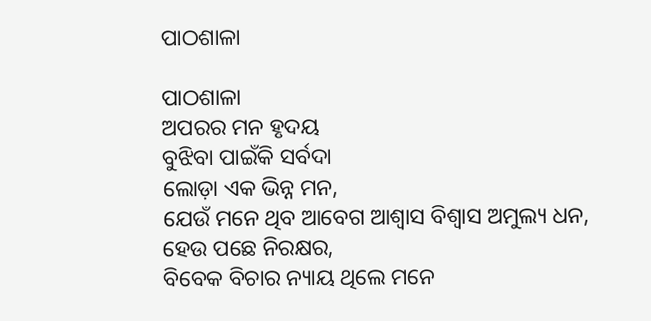ପାଠଶାଳା

ପାଠଶାଳା
ଅପରର ମନ ହୃଦୟ
ବୁଝିବା ପାଇଁକି ସର୍ବଦା
ଲୋଡ଼ା ଏକ ଭିନ୍ନ ମନ,
ଯେଉଁ ମନେ ଥିବ ଆବେଗ ଆଶ୍ୱାସ ବିଶ୍ୱାସ ଅମୁଲ୍ୟ ଧନ,
ହେଉ ପଛେ ନିରକ୍ଷର,
ବିବେକ ବିଚାର ନ୍ୟାୟ ଥିଲେ ମନେ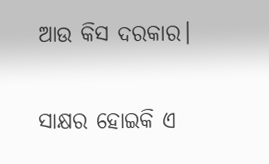ଆଉ କିସ ଦରକାର।

ସାକ୍ଷର ହୋଇକି ଏ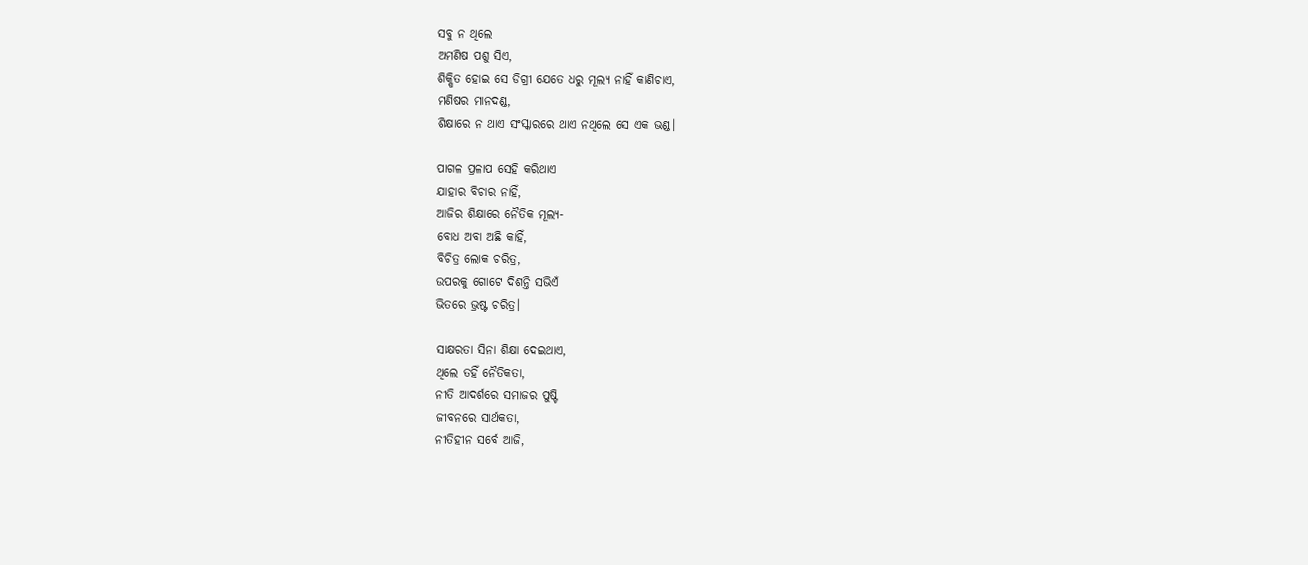ସବୁ ନ ଥିଲେ
ଅମଣିଷ ପଶୁ ସିଏ,
ଶିକ୍ଷିତ ହୋଇ ସେ ଡିଗ୍ରୀ ଯେତେ ଧରୁ ମୂଲ୍ୟ ନାହିଁ କାଣିଚାଏ,
ମଣିଷର ମାନଦଣ୍ଡ,
ଶିକ୍ଷାରେ ନ ଥାଏ ସଂସ୍କାରରେ ଥାଏ ନଥିଲେ ସେ ଏକ ଭଣ୍ଡ।

ପାଗଳ ପ୍ରଳାପ ସେହି କରିଥାଏ
ଯାହାର ବିଚାର ନାହିଁ,
ଆଜିର ଶିକ୍ଷାରେ ନୈତିକ ମୂଲ୍ୟ-
ବୋଧ ଅବା ଅଛି କାହିଁ,
ବିଚିତ୍ର ଲୋକ ଚରିତ୍ର,
ଉପରକୁ ଗୋଟେ ଦିଶନ୍ତି ସଭିଏଁ
ଭିତରେ ଭ୍ରଷ୍ଟ ଚରିତ୍ର।

ସାକ୍ଷରତା ସିନା ଶିକ୍ଷା ଦେଇଥାଏ,
ଥିଲେ ତହିଁ ନୈତିକତା,
ନୀତି ଆଦର୍ଶରେ ସମାଜର ପୁଷ୍ଟି
ଜୀବନରେ ସାର୍ଥକତା,
ନୀତିହୀନ ସର୍ବେ ଆଜି,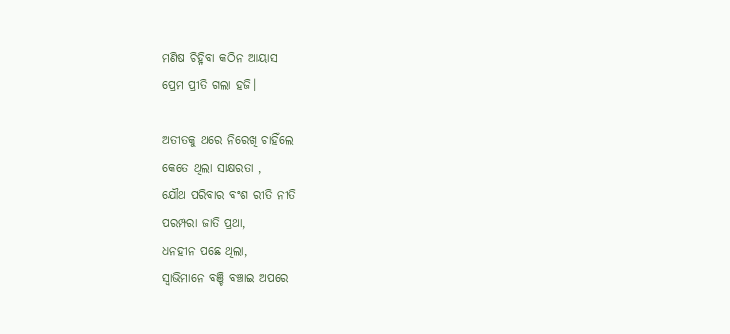ମଣିଷ ଚିହ୍ନିବା କଠିନ ଆୟାସ
ପ୍ରେମ ପ୍ରୀତି ଗଲା ହଜି।

ଅତୀତକୁ ଥରେ ନିରେଖି ଚାହିଁଲେ
କେତେ ଥିଲା ସାକ୍ଷରତା ,
ଯୌଥ ପରିବାର ବଂଶ ରୀତି ନୀତି
ପରମ୍ପରା ଜାତି ପ୍ରଥା,
ଧନହୀନ ପଛେ ଥିଲା,
ସ୍ୱାଭିମାନେ ବଞ୍ଚି ବଞ୍ଚାଇ ଅପରେ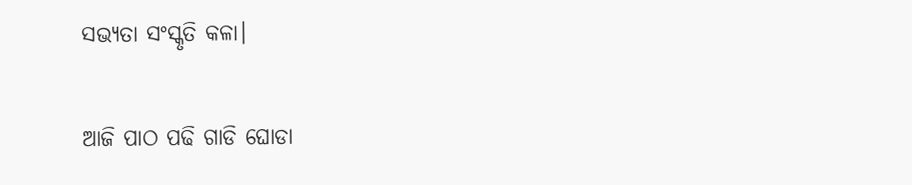ସଭ୍ୟତା ସଂସ୍କୃତି କଳା।

ଆଜି ପାଠ ପଢି ଗାଡି ଘୋଡା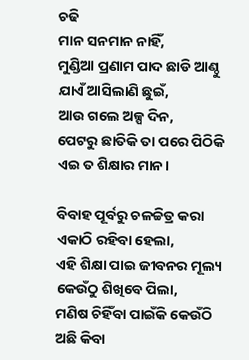ଚଢି
ମାନ ସନମାନ ନାହିଁ,
ମୁଣ୍ଡିଆ ପ୍ରଣାମ ପାଦ ଛାଡି ଆଣ୍ଠୁ
ଯାଏଁ ଆସିଲାଣି ଛୁଇଁ,
ଆଉ ଗଲେ ଅଳ୍ପ ଦିନ,
ପେଟରୁ ଛାତିକି ତା ପରେ ପିଠିକି
ଏଇ ତ ଶିକ୍ଷାର ମାନ।

ବିବାହ ପୂର୍ବରୁ ଚଳଚ୍ଚିତ୍ର କରା
ଏକାଠି ରହିବା ହେଲା,
ଏହି ଶିକ୍ଷା ପାଇ ଜୀବନର ମୂଲ୍ୟ
କେଉଁଠୁ ଶିଖିବେ ପିଲା,
ମଣିଷ ଚିହିଁବା ପାଇଁକି କେଉଁଠି
ଅଛି କିବା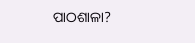ପାଠଶାଳା?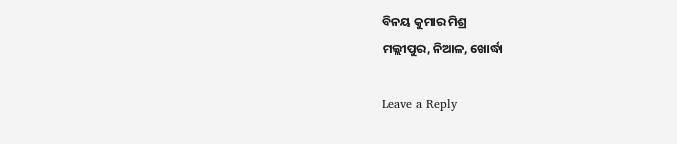ବିନୟ କୁମାର ମିଶ୍ର
ମଲ୍ଲୀପୁର, ନିଆଳ, ଖୋର୍ଦ୍ଧା

Leave a Reply